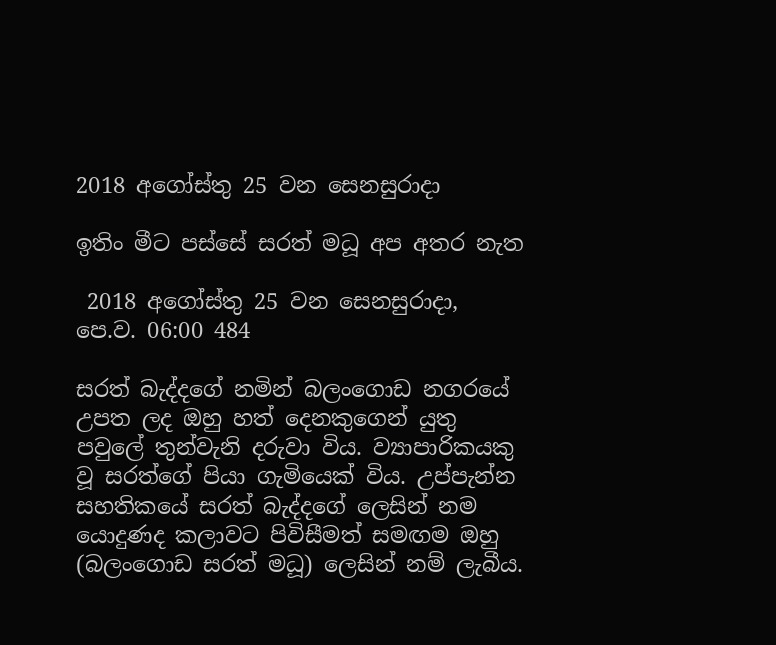2018 අගෝස්තු 25 වන සෙනසුරාදා

ඉතිං මීට පස්සේ සරත් මධූ අප අතර නැත

 2018 අගෝස්තු 25 වන සෙනසුරාදා, පෙ.ව. 06:00 484

සරත් බැද්දගේ නමින් බලංගොඩ නගරයේ උපත ලද ඔහු හත් දෙනකුගෙන් යුතු පවුලේ තුන්වැනි දරුවා විය. ව්‍යාපාරිකයකු වූ සරත්ගේ පියා ගැමියෙක් විය. උප්පැන්න සහතිකයේ සරත් බැද්දගේ ලෙසින් නම යොදුණද කලාවට පිවිසීමත් සමඟම ඔහු (බලංගොඩ සරත් මධූ) ලෙසින් නම් ලැබීය.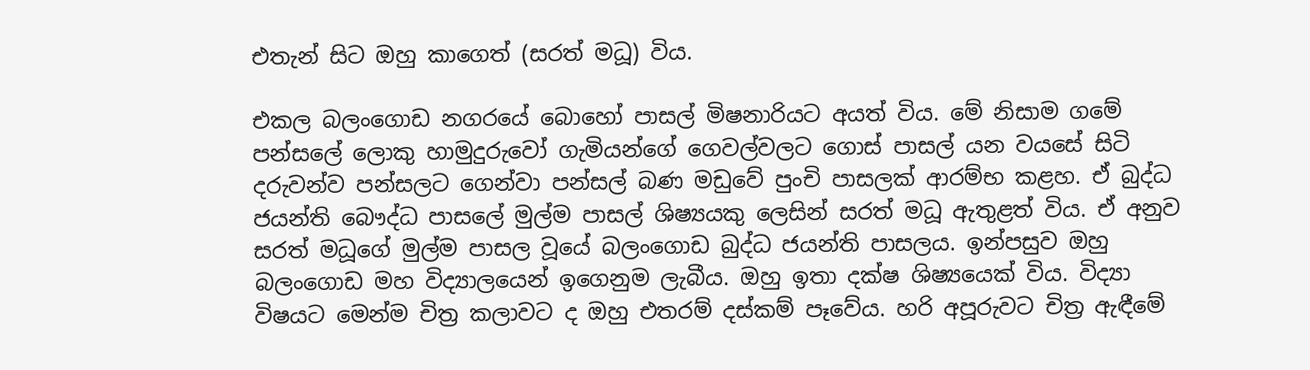එතැන් සිට ඔහු කාගෙත් (සරත් මධූ) විය.

එකල බලංගොඩ නගරයේ බොහෝ පාසල් මිෂනාරියට අයත් විය. මේ නිසාම ගමේ පන්සලේ ලොකු හාමුදුරුවෝ ගැමියන්ගේ ගෙවල්වලට ගොස් පාසල් යන වයසේ සිටි දරුවන්ව පන්සලට ගෙන්වා පන්සල් බණ මඩුවේ පුංචි පාසලක් ආරම්භ කළහ. ඒ බුද්ධ ජයන්ති බෞද්ධ පාසලේ මුල්ම පාසල් ශිෂ්‍යයකු ලෙසින් සරත් මධූ ඇතුළත් විය. ඒ අනුව සරත් මධූගේ මුල්ම පාසල වූයේ බලංගොඩ බුද්ධ ජයන්ති පාසලය. ඉන්පසුව ඔහු බලංගොඩ මහ විද්‍යාලයෙන් ඉගෙනුම ලැබීය. ඔහු ඉතා දක්ෂ ශිෂ්‍යයෙක් විය. විද්‍යා විෂයට මෙන්ම චිත්‍ර කලාවට ද ඔහු එතරම් දස්කම් පෑවේය. හරි අපූරුවට චිත්‍ර ඇඳීමේ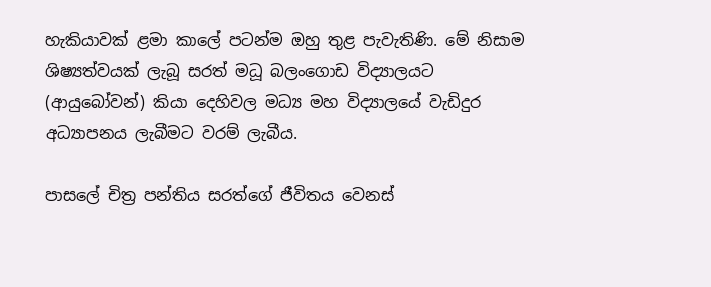හැකියාවක් ළමා කාලේ පටන්ම ඔහු තුළ පැවැතිණි. මේ නිසාම ශිෂ්‍යත්වයක් ලැබූ සරත් මධූ බලංගොඩ විද්‍යාලයට (ආයුබෝවන්) කියා දෙහිවල මධ්‍ය මහ විද්‍යාලයේ වැඩිදුර අධ්‍යාපනය ලැබීමට වරම් ලැබීය.

පාසලේ චිත්‍ර පන්තිය සරත්ගේ ජීවිතය වෙනස්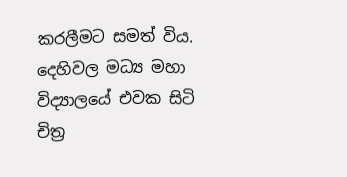කරලීමට සමත් විය. දෙහිවල මධ්‍ය මහා විද්‍යාලයේ එවක සිටි චිත්‍ර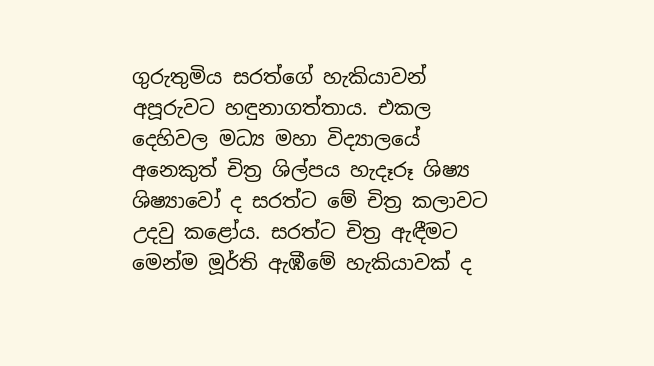ගුරුතුමිය සරත්ගේ හැකියාවන් අපූරුවට හඳුනාගත්තාය. එකල දෙහිවල මධ්‍ය මහා විද්‍යාලයේ අනෙකුත් චිත්‍ර ශිල්පය හැදෑරූ ශිෂ්‍ය ශිෂ්‍යාවෝ ද සරත්ට මේ චිත්‍ර කලාවට උදවු කළෝය. සරත්ට චිත්‍ර ඇඳීමට මෙන්ම මූර්ති ඇඹීමේ හැකියාවක් ද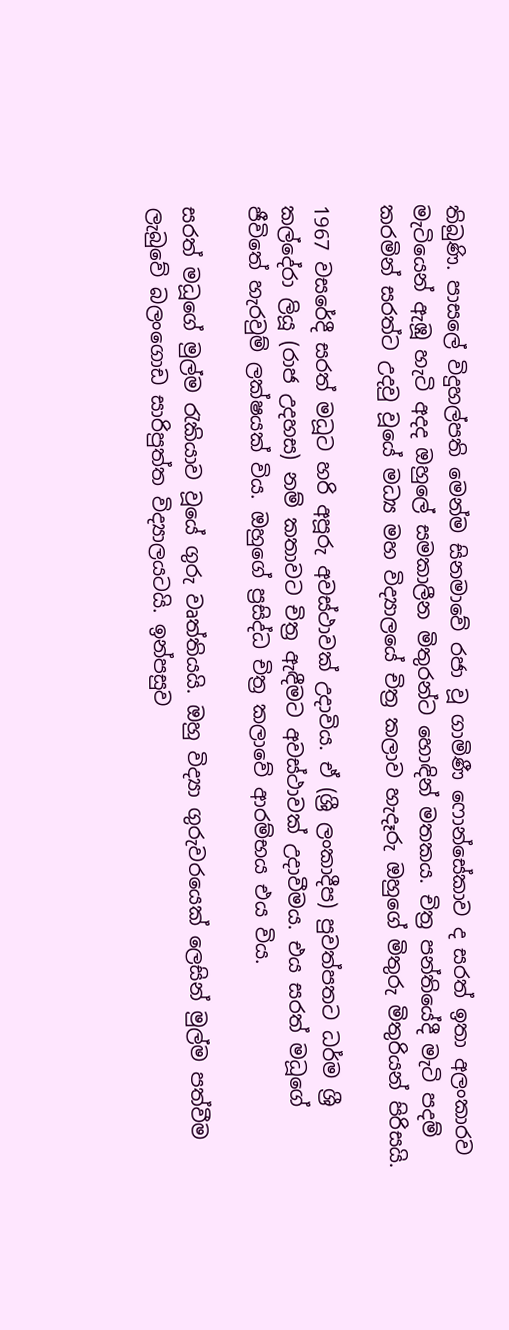තිබුණි. පාසලේ විදුහල්පති මෙන්ම සිනමාවේ රජා වූ ගාමිණී ෆොන්සේකාව ද සරත් ඉතා අලංකාරව මැටියෙන් ඇඹූ හැටි අදද ඔහුලේ සමකාලීන මිතුරන්ට හොඳින් මතකය. චිත්‍ර පන්තියේදී මැටි පදම් කරමින් සරත්ට උදවු වූයේ මධ්‍ය මහ විද්‍යාලයේ චිත්‍ර කලාව හැදෑරු ඔහුගේ මිතුරු මිතුරියන් පිරිසයි.

1967 වසරේදී සරත් මධූට හරි අපූරු අවස්ථාවක් උදාවිය. ඒ (ශ්‍රී ලංකාදීප) පුවත්පතට ධර්ම ශ්‍රී කල්දේරා ලියූ (රාජ උදහස) නම් කතාවට චිත්‍ර ඇඳීමට අවස්ථාවක් උදාවීමය. එය සරත් මධූගේ ජීවිතේ හැරවුම් ලක්ෂයක් විය. ඔහුගේ ප්‍රසිද්ධ චිත්‍ර කලාවේ ආරම්භය එය විය.

සරත් මධූගේ මුල්ම රැකියාව වූයේ ගුරු වෘත්තියයි. ඔහු විද්‍යා ගුරුවරයෙක් ලෙසින් මුල්ම පත්වීම ලැබුවේ බලංගොඩ සාරිපුත්ත විද්‍යාලයටයි. ඉන්පසුව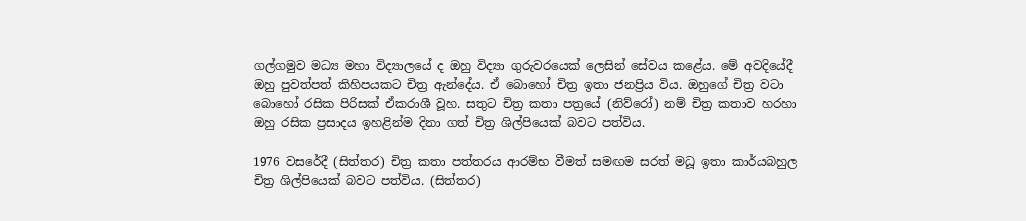ගල්ගමුව මධ්‍ය මහා විද්‍යාලයේ ද ඔහු විද්‍යා ගුරුවරයෙක් ලෙසින් සේවය කළේය. මේ අවදියේදී ඔහු පුවත්පත් කිහිපයකට චිත්‍ර ඇන්දේය. ඒ බොහෝ චිත්‍ර ඉතා ජනප්‍රිය විය. ඔහුගේ චිත්‍ර වටා බොහෝ රසික පිරිසක් ඒකරාශී වූහ. සතුට චිත්‍ර කතා පත්‍රයේ (නිව්රෝ) නම් චිත්‍ර කතාව හරහා ඔහු රසික ප්‍රසාදය ඉහළින්ම දිනා ගත් චිත්‍ර ශිල්පියෙක් බවට පත්විය.

1976 වසරේදී (සිත්තර) චිත්‍ර කතා පත්තරය ආරම්භ වීමත් සමඟම සරත් මධූ ඉතා කාර්යබහුල චිත්‍ර ශිල්පියෙක් බවට පත්විය. (සිත්තර)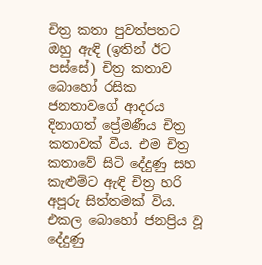චිත්‍ර කතා පුවත්පතට ඔහු ඇඳි (ඉතින් ඊට පස්සේ) චිත්‍ර කතාව බොහෝ රසික ජනතාවගේ ආදරය දිනාගත් ප්‍රේමණීය චිත්‍ර කතාවක් වීය. එම චිත්‍ර කතාවේ සිටි දේදුණු සහ කැළුම්ට ඇඳි චිත්‍ර හරි අපූරු සිත්තමක් විය. එකල බොහෝ ජනප්‍රිය වූ දේදුණු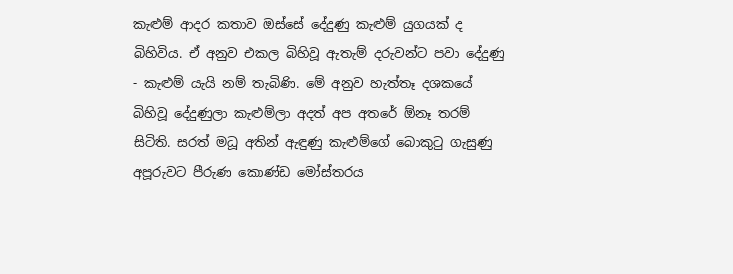කැළුම් ආදර කතාව ඔස්සේ දේදුණු කැළුම් යුගයක් ද බිහිවිය. ඒ අනුව එකල බිහිවූ ඇතැම් දරුවන්ට පවා දේදුණු - කැළුම් යැයි නම් තැබිණි. මේ අනුව හැත්තෑ දශකයේ බිහිවූ දේදුණුලා කැළුම්ලා අදත් අප අතරේ ඕනෑ තරම් සිටිති. සරත් මධූ අතින් ඇඳුණු කැළුම්ගේ බොකුටු ගැසුණු අපූරුවට පීරුණ කොණ්ඩ මෝස්තරය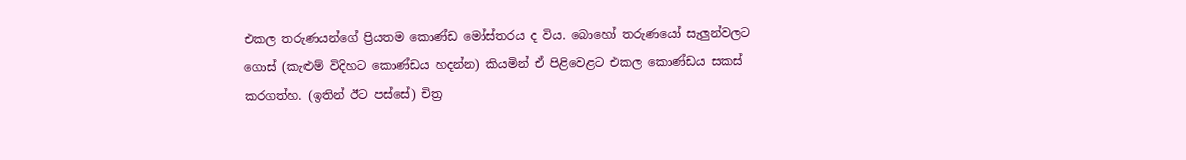එකල තරුණයන්ගේ ප්‍රියතම කොණ්ඩ මෝස්තරය ද විය. බොහෝ තරුණයෝ සැලුන්වලට ගොස් (කැළුම් විදිහට කොණ්ඩය හදන්න) කියමින් ඒ පිළිවෙළට එකල කොණ්ඩය සකස් කරගත්හ. (ඉතින් ඊට පස්සේ) චිත්‍ර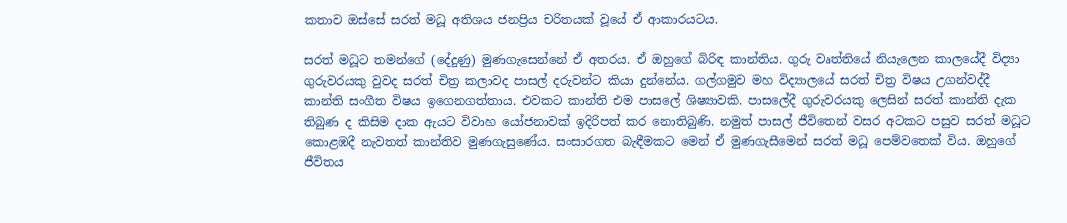කතාව ඔස්සේ සරත් මධූ අතිශය ජනප්‍රිය චරිතයක් වූයේ ඒ ආකාරයටය.

සරත් මධූට තමන්ගේ (දේදුණු) මුණගැසෙන්නේ ඒ අතරය. ඒ ඔහුගේ බිරිඳ කාන්තිය. ගුරු වෘත්තියේ නියැලෙන කාලයේදී විද්‍යා ගුරුවරයකු වුවද සරත් චිත්‍ර කලාවද පාසල් දරුවන්ට කියා දුන්නේය. ගල්ගමුව මහ විද්‍යාලයේ සරත් චිත්‍ර විෂය උගන්වද්දී කාන්ති සංගීත විෂය ඉගෙනගත්තාය. එවකට කාන්ති එම පාසලේ ශිෂ්‍යාවකි. පාසලේදී ගුරුවරයකු ලෙසින් සරත් කාන්ති දැක තිබුණ ද කිසිම දාක ඇයට විවාහ යෝජනාවක් ඉදිරිපත් කර නොතිබුණි. නමුත් පාසල් ජීවිතෙන් වසර අටකට පසුව සරත් මධූට කොළඹදී නැවතත් කාන්තිව මුණගැසුණේය. සංසාරගත බැඳීමකට මෙන් ඒ මුණගැසීමෙන් සරත් මධූ පෙම්වතෙක් විය. ඔහුගේ ජීවිතය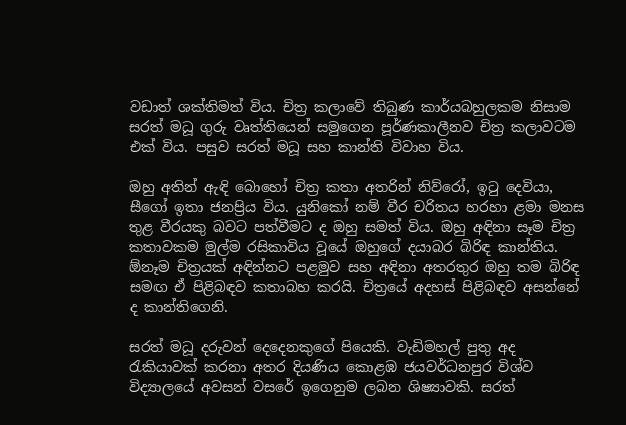වඩාත් ශක්තිමත් විය. චිත්‍ර කලාවේ තිබුණ කාර්යබහුලකම නිසාම සරත් මධූ ගුරු වෘත්තියෙන් සමුගෙන පූර්ණකාලීනව චිත්‍ර කලාවටම එක් විය. පසුව සරත් මධූ සහ කාන්ති විවාහ විය.

ඔහු අතින් ඇඳි බොහෝ චිත්‍ර කතා අතරින් නිව්රෝ, ඉටු දෙවියා, සීගෝ ඉතා ජනප්‍රිය විය. යුනිකෝ නම් වීර චරිතය හරහා ළමා මනස තුළ වීරයකු බවට පත්වීමට ද ඔහු සමත් විය. ඔහු අඳිනා සෑම චිත්‍ර කතාවකම මුල්ම රසිකාවිය වූයේ ඔහුගේ දයාබර බිරිඳ කාන්තිය. ඕනෑම චිත්‍රයක් අඳින්නට පළමුව සහ අඳිනා අතරතුර ඔහු තම බිරිඳ සමඟ ඒ පිළිබඳව කතාබහ කරයි. චිත්‍රයේ අදහස් පිළිබඳව අසන්නේ ද කාන්තිගෙනි.

සරත් මධූ දරුවන් දෙදෙනකුගේ පියෙකි. වැඩිමහල් පුතු අද රැකියාවක් කරනා අතර දියණිය කොළඹ ජයවර්ධනපුර විශ්ව විද්‍යාලයේ අවසන් වසරේ ඉගෙනුම ලබන ශිෂ්‍යාවකි. සරත්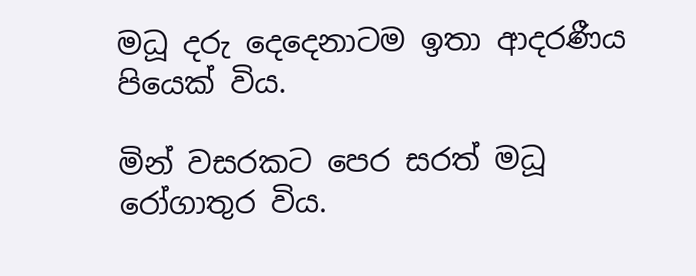මධූ දරු දෙදෙනාටම ඉතා ආදරණීය පියෙක් විය.

මින් වසරකට පෙර සරත් මධූ රෝගාතුර විය.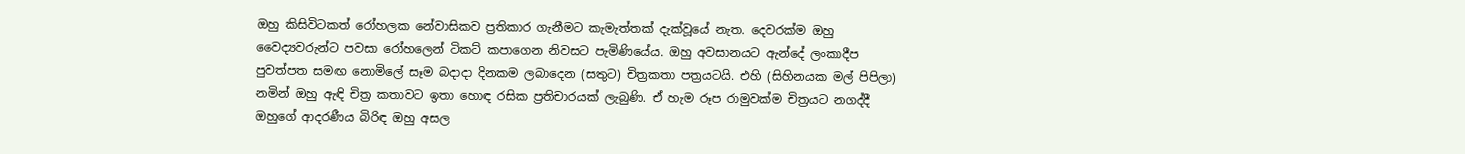ඔහු කිසිවිටකත් රෝහලක නේවාසිකව ප්‍රතිකාර ගැනීමට කැමැත්තක් දැක්වූයේ නැත. දෙවරක්ම ඔහු වෛද්‍යවරුන්ට පවසා රෝහලෙන් ටිකට් කපාගෙන නිවසට පැමිණියේය. ඔහු අවසානයට ඇන්දේ ලංකාදීප පුවත්පත සමඟ නොමිලේ සෑම බදාදා දිනකම ලබාදෙන (සතුට) චිත්‍රකතා පත්‍රයටයි. එහි (සිහිනයක මල් පිපිලා) නමින් ඔහු ඇඳි චිත්‍ර කතාවට ඉතා හොඳ රසික ප්‍රතිචාරයක් ලැබුණි. ඒ හැම රූප රාමුවක්ම චිත්‍රයට නගද්දී ඔහුගේ ආදරණීය බිරිඳ ඔහු අසල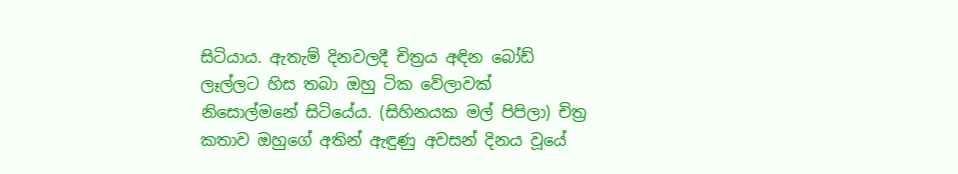සිටියාය. ඇතැම් දිනවලදී චිත්‍රය අඳින බෝඩ් ලෑල්ලට හිස තබා ඔහු ටික වේලාවක් නිසොල්මනේ සිටියේය. (සිහිනයක මල් පිපිලා) චිත්‍ර කතාව ඔහුගේ අතින් ඇඳුණු අවසන් දිනය වූයේ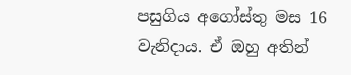පසුගිය අගෝස්තු මස 16 වැනිදාය. ඒ ඔහු අතින්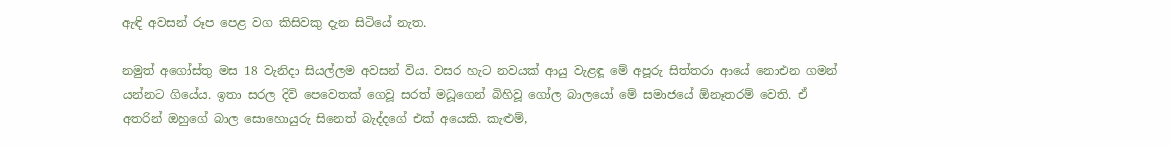ඇඳි අවසන් රූප පෙළ වග කිසිවකු දැන සිටියේ නැත.

නමුත් අගෝස්තු මස 18 වැනිදා සියල්ලම අවසන් විය. වසර හැට නවයක් ආයු වැළඳූ මේ අපූරු සිත්තරා ආයේ නොඑන ගමන් යන්නට ගියේය. ඉතා සරල දිවි පෙවෙතක් ගෙවූ සරත් මධූගෙන් බිහිවූ ගෝල බාලයෝ මේ සමාජයේ ඕනෑතරම් වෙති. ඒ අතරින් ඔහුගේ බාල සොහොයුරු සිනෙත් බැද්දගේ එක් අයෙකි. කැළුම්,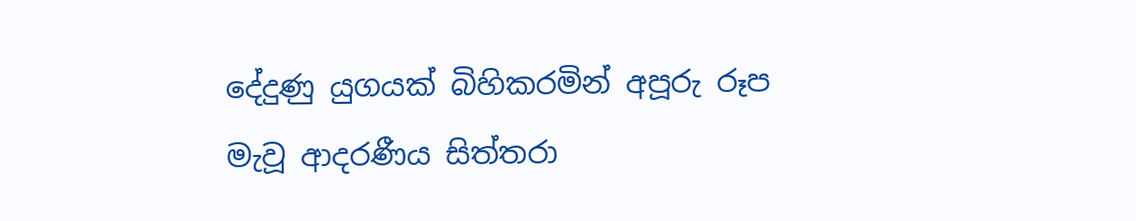දේදුණු යුගයක් බිහිකරමින් අපූරු රූප මැවූ ආදරණීය සිත්තරා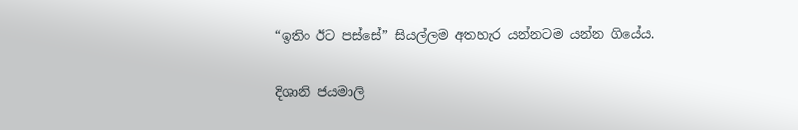“ඉතිං ඊට පස්සේ” සියල්ලම අතහැර යන්නටම යන්න ගියේය.

දිශානි ජයමාලි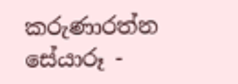කරුණාරත්න
සේයාරූ -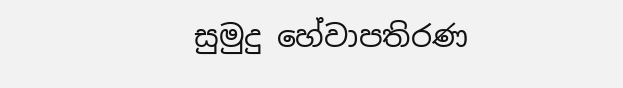සුමුදු හේවාපතිරණ